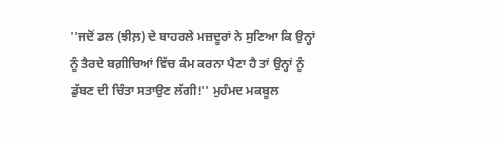''ਜਦੋਂ ਡਲ (ਝੀਲ਼) ਦੇ ਬਾਹਰਲੇ ਮਜ਼ਦੂਰਾਂ ਨੇ ਸੁਣਿਆ ਕਿ ਉਨ੍ਹਾਂ ਨੂੰ ਤੈਰਦੇ ਬਗ਼ੀਚਿਆਂ ਵਿੱਚ ਕੰਮ ਕਰਨਾ ਪੈਣਾ ਹੈ ਤਾਂ ਉਨ੍ਹਾਂ ਨੂੰ ਡੁੱਬਣ ਦੀ ਚਿੰਤਾ ਸਤਾਉਣ ਲੱਗੀ!'' ਮੁਹੰਮਦ ਮਕਬੂਲ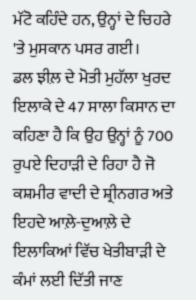ਮੱਟੋ ਕਹਿੰਦੇ ਹਨ, ਉਨ੍ਹਾਂ ਦੇ ਚਿਹਰੇ 'ਤੇ ਮੁਸਕਾਨ ਪਸਰ ਗਈ।
ਡਲ ਝੀਲ਼ ਦੇ ਮੋਤੀ ਮੁਹੱਲਾ ਖੁਰਦ ਇਲਾਕੇ ਦੇ 47 ਸਾਲਾ ਕਿਸਾਨ ਦਾ ਕਹਿਣਾ ਹੈ ਕਿ ਉਹ ਉਨ੍ਹਾਂ ਨੂੰ 700 ਰੁਪਏ ਦਿਹਾੜੀ ਦੇ ਰਿਹਾ ਹੈ ਜੋ ਕਸ਼ਮੀਰ ਵਾਦੀ ਦੇ ਸ਼੍ਰੀਨਗਰ ਅਤੇ ਇਹਦੇ ਆਲ਼ੇ-ਦੁਆਲ਼ੇ ਦੇ ਇਲਾਕਿਆਂ ਵਿੱਚ ਖੇਤੀਬਾੜੀ ਦੇ ਕੰਮਾਂ ਲਈ ਦਿੱਤੀ ਜਾਣ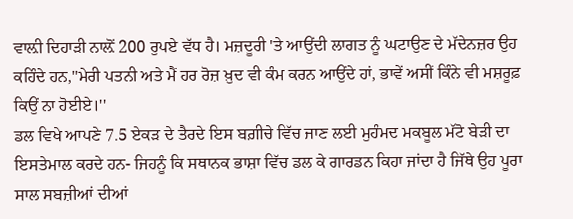ਵਾਲ਼ੀ ਦਿਹਾੜੀ ਨਾਲ਼ੋਂ 200 ਰੁਪਏ ਵੱਧ ਹੈ। ਮਜ਼ਦੂਰੀ 'ਤੇ ਆਉਂਦੀ ਲਾਗਤ ਨੂੰ ਘਟਾਉਣ ਦੇ ਮੱਦੇਨਜ਼ਰ ਉਹ ਕਹਿੰਦੇ ਹਨ,''ਮੇਰੀ ਪਤਨੀ ਅਤੇ ਮੈਂ ਹਰ ਰੋਜ਼ ਖ਼ੁਦ ਵੀ ਕੰਮ ਕਰਨ ਆਉਂਦੇ ਹਾਂ, ਭਾਵੇਂ ਅਸੀਂ ਕਿੰਨੇ ਵੀ ਮਸ਼ਰੂਫ਼ ਕਿਉਂ ਨਾ ਹੋਈਏ।''
ਡਲ ਵਿਖੇ ਆਪਣੇ 7.5 ਏਕੜ ਦੇ ਤੈਰਦੇ ਇਸ ਬਗ਼ੀਚੇ ਵਿੱਚ ਜਾਣ ਲਈ ਮੁਹੰਮਦ ਮਕਬੂਲ ਮੱਟੋ ਬੇੜੀ ਦਾ ਇਸਤੇਮਾਲ ਕਰਦੇ ਹਨ- ਜਿਹਨੂੰ ਕਿ ਸਥਾਨਕ ਭਾਸ਼ਾ ਵਿੱਚ ਡਲ ਕੇ ਗਾਰਡਨ ਕਿਹਾ ਜਾਂਦਾ ਹੈ ਜਿੱਥੇ ਉਹ ਪੂਰਾ ਸਾਲ ਸਬਜ਼ੀਆਂ ਦੀਆਂ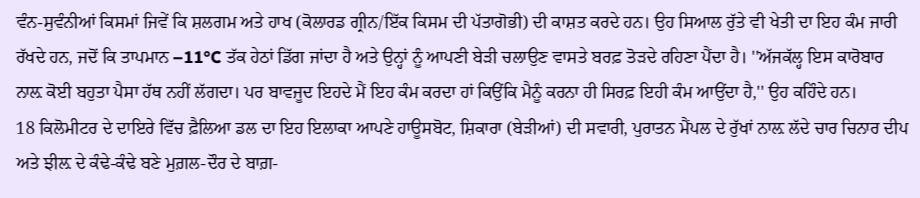ਵੰਨ-ਸੁਵੰਨੀਆਂ ਕਿਸਮਾਂ ਜਿਵੇਂ ਕਿ ਸ਼ਲਗਮ ਅਤੇ ਹਾਖ (ਕੋਲਾਰਡ ਗ੍ਰੀਨ/ਇੱਕ ਕਿਸਮ ਦੀ ਪੱਤਾਗੋਭੀ) ਦੀ ਕਾਸ਼ਤ ਕਰਦੇ ਹਨ। ਉਹ ਸਿਆਲ ਰੁੱਤੇ ਵੀ ਖੇਤੀ ਦਾ ਇਹ ਕੰਮ ਜਾਰੀ ਰੱਖਦੇ ਹਨ, ਜਦੋਂ ਕਿ ਤਾਪਮਾਨ –11°C ਤੱਕ ਹੇਠਾਂ ਡਿੱਗ ਜਾਂਦਾ ਹੈ ਅਤੇ ਉਨ੍ਹਾਂ ਨੂੰ ਆਪਣੀ ਬੇੜੀ ਚਲਾਉਣ ਵਾਸਤੇ ਬਰਫ਼ ਤੋੜਦੇ ਰਹਿਣਾ ਪੈਂਦਾ ਹੈ। ''ਅੱਜਕੱਲ੍ਹ ਇਸ ਕਾਰੋਬਾਰ ਨਾਲ਼ ਕੋਈ ਬਹੁਤਾ ਪੈਸਾ ਹੱਥ ਨਹੀਂ ਲੱਗਦਾ। ਪਰ ਬਾਵਜੂਦ ਇਹਦੇ ਮੈਂ ਇਹ ਕੰਮ ਕਰਦਾ ਹਾਂ ਕਿਉਂਕਿ ਮੈਨੂੰ ਕਰਨਾ ਹੀ ਸਿਰਫ਼ ਇਹੀ ਕੰਮ ਆਉਂਦਾ ਹੈ,'' ਉਹ ਕਹਿੰਦੇ ਹਨ।
18 ਕਿਲੋਮੀਟਰ ਦੇ ਦਾਇਰੇ ਵਿੱਚ ਫ਼ੈਲਿਆ ਡਲ ਦਾ ਇਹ ਇਲਾਕਾ ਆਪਣੇ ਹਾਊਸਬੋਟ, ਸ਼ਿਕਾਰਾ (ਬੇੜੀਆਂ) ਦੀ ਸਵਾਰੀ, ਪੁਰਾਤਨ ਮੈਂਪਲ ਦੇ ਰੁੱਖਾਂ ਨਾਲ਼ ਲੱਦੇ ਚਾਰ ਚਿਨਾਰ ਦੀਪ ਅਤੇ ਝੀਲ਼ ਦੇ ਕੰਢੇ-ਕੰਢੇ ਬਣੇ ਮੁਗ਼ਲ-ਦੌਰ ਦੇ ਬਾਗ਼-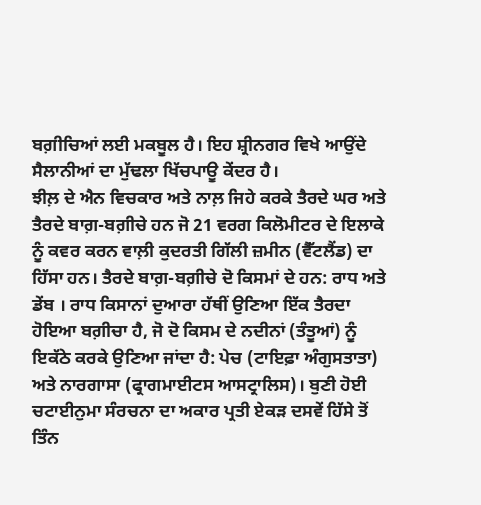ਬਗ਼ੀਚਿਆਂ ਲਈ ਮਕਬੂਲ ਹੈ। ਇਹ ਸ਼੍ਰੀਨਗਰ ਵਿਖੇ ਆਉਂਦੇ ਸੈਲਾਨੀਆਂ ਦਾ ਮੁੱਢਲਾ ਖਿੱਚਪਾਊ ਕੇਂਦਰ ਹੈ।
ਝੀਲ਼ ਦੇ ਐਨ ਵਿਚਕਾਰ ਅਤੇ ਨਾਲ਼ ਜਿਹੇ ਕਰਕੇ ਤੈਰਦੇ ਘਰ ਅਤੇ ਤੈਰਦੇ ਬਾਗ਼-ਬਗ਼ੀਚੇ ਹਨ ਜੋ 21 ਵਰਗ ਕਿਲੋਮੀਟਰ ਦੇ ਇਲਾਕੇ ਨੂੰ ਕਵਰ ਕਰਨ ਵਾਲ਼ੀ ਕੁਦਰਤੀ ਗਿੱਲੀ ਜ਼ਮੀਨ (ਵੈੱਟਲੈਂਡ) ਦਾ ਹਿੱਸਾ ਹਨ। ਤੈਰਦੇ ਬਾਗ਼-ਬਗ਼ੀਚੇ ਦੋ ਕਿਸਮਾਂ ਦੇ ਹਨ: ਰਾਧ ਅਤੇ ਡੇਂਬ । ਰਾਧ ਕਿਸਾਨਾਂ ਦੁਆਰਾ ਹੱਥੀਂ ਉਣਿਆ ਇੱਕ ਤੈਰਦਾ ਹੋਇਆ ਬਗ਼ੀਚਾ ਹੈ, ਜੋ ਦੋ ਕਿਸਮ ਦੇ ਨਦੀਨਾਂ (ਤੰਤੂਆਂ) ਨੂੰ ਇਕੱਠੇ ਕਰਕੇ ਉਣਿਆ ਜਾਂਦਾ ਹੈ: ਪੇਚ (ਟਾਇਫ਼ਾ ਅੰਗੁਸਤਾਤਾ) ਅਤੇ ਨਾਰਗਾਸਾ (ਫ੍ਰਾਗਮਾਈਟਸ ਆਸਟ੍ਰਾਲਿਸ)। ਬੁਣੀ ਹੋਈ ਚਟਾਈਨੁਮਾ ਸੰਰਚਨਾ ਦਾ ਅਕਾਰ ਪ੍ਰਤੀ ਏਕੜ ਦਸਵੇਂ ਹਿੱਸੇ ਤੋਂ ਤਿੰਨ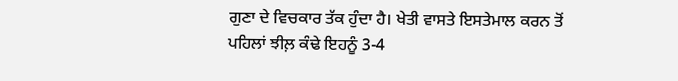ਗੁਣਾ ਦੇ ਵਿਚਕਾਰ ਤੱਕ ਹੁੰਦਾ ਹੈ। ਖੇਤੀ ਵਾਸਤੇ ਇਸਤੇਮਾਲ ਕਰਨ ਤੋਂ ਪਹਿਲਾਂ ਝੀਲ਼ ਕੰਢੇ ਇਹਨੂੰ 3-4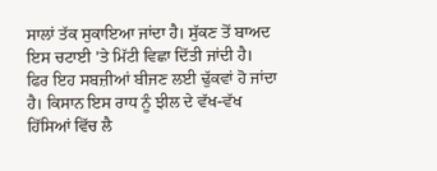ਸਾਲਾਂ ਤੱਕ ਸੁਕਾਇਆ ਜਾਂਦਾ ਹੈ। ਸੁੱਕਣ ਤੋਂ ਬਾਅਦ ਇਸ ਚਟਾਈ 'ਤੇ ਮਿੱਟੀ ਵਿਛਾ ਦਿੱਤੀ ਜਾਂਦੀ ਹੈ। ਫਿਰ ਇਹ ਸਬਜ਼ੀਆਂ ਬੀਜਣ ਲਈ ਢੁੱਕਵਾਂ ਹੋ ਜਾਂਦਾ ਹੈ। ਕਿਸਾਨ ਇਸ ਰਾਧ ਨੂੰ ਝੀਲ ਦੇ ਵੱਖ-ਵੱਖ ਹਿੱਸਿਆਂ ਵਿੱਚ ਲੈ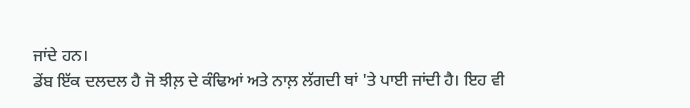ਜਾਂਦੇ ਹਨ।
ਡੇਂਬ ਇੱਕ ਦਲਦਲ ਹੈ ਜੋ ਝੀਲ਼ ਦੇ ਕੰਢਿਆਂ ਅਤੇ ਨਾਲ਼ ਲੱਗਦੀ ਥਾਂ 'ਤੇ ਪਾਈ ਜਾਂਦੀ ਹੈ। ਇਹ ਵੀ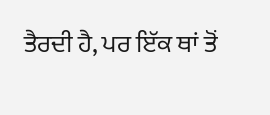ਤੈਰਦੀ ਹੈ, ਪਰ ਇੱਕ ਥਾਂ ਤੋਂ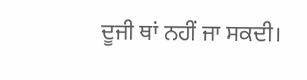ਦੂਜੀ ਥਾਂ ਨਹੀਂ ਜਾ ਸਕਦੀ।